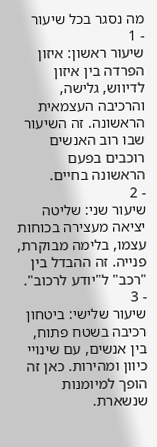מה נסגר בכל שיעור
- 1
שיעור ראשון: איזון
הפרדה בין איזון לדיווש, גלישה, והרכיבה העצמאית הראשונה. זה השיעור שבו רוב האנשים רוכבים בפעם הראשונה בחיים.
- 2
שיעור שני: שליטה
יציאה מעצירה בכוחות עצמו, בלימה מבוקרת, פנייה. זה ההבדל בין "רכב" ל"יודע לרכוב".
- 3
שיעור שלישי: ביטחון
רכיבה בשטח פתוח, בין אנשים, עם שינויי כיוון ומהירות. כאן זה הופך למיומנות שנשארת.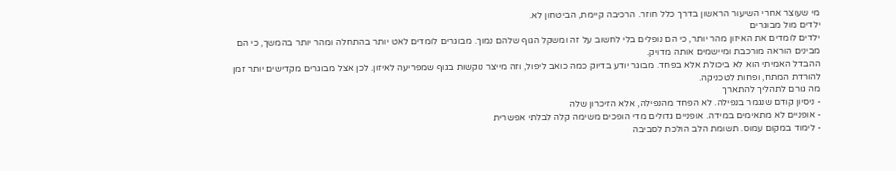מי שעוצר אחרי השיעור הראשון בדרך כלל חוזר. הרכיבה קיימת, הביטחון לא.
ילדים מול מבוגרים
ילדים לומדים את האיזון מהר יותר, כי הם נופלים בלי לחשוב על זה ומשקל הגוף שלהם נמוך. מבוגרים לומדים לאט יותר בהתחלה ומהר יותר בהמשך, כי הם מבינים הוראה מורכבת ומיישמים אותה מדויק.
ההבדל האמיתי הוא לא ביכולת אלא בפחד. מבוגר יודע בדיוק כמה כואב ליפול, וזה מייצר נוקשות בגוף שמפריעה לאיזון. לכן אצל מבוגרים מקדישים יותר זמן להורדת המתח, ופחות לטכניקה.
מה גורם לתהליך להתארך
- ניסיון קודם שנגמר בנפילה. לא הפחד מהנפילה, אלא הזיכרון שלה
- אופניים לא מתאימים במידה. אופניים גדולים מדי הופכים משימה קלה לבלתי אפשרית
- לימוד במקום עמוס. תשומת הלב הולכת לסביבה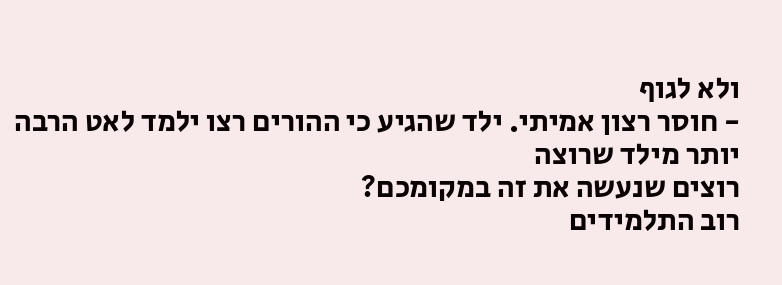ולא לגוף
- חוסר רצון אמיתי. ילד שהגיע כי ההורים רצו ילמד לאט הרבה יותר מילד שרוצה
רוצים שנעשה את זה במקומכם?
רוב התלמידים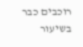רוכבים כבר בשיעור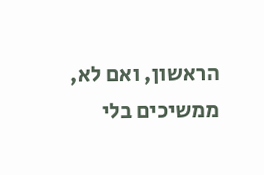הראשון, ואם לא, ממשיכים בלי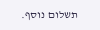תשלום נוסף.